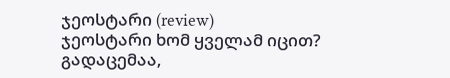ჯეოსტარი (review)
ჯეოსტარი ხომ ყველამ იცით? გადაცემაა,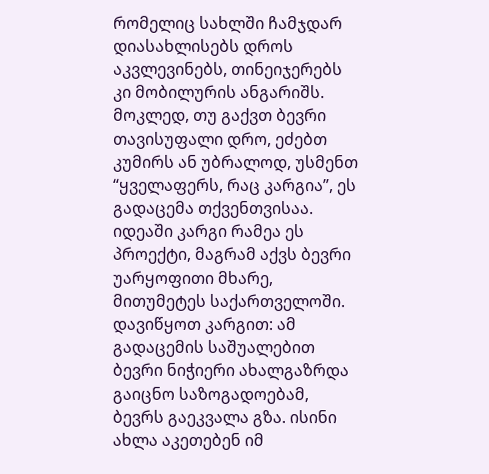რომელიც სახლში ჩამჯდარ დიასახლისებს დროს აკვლევინებს, თინეიჯერებს კი მობილურის ანგარიშს. მოკლედ, თუ გაქვთ ბევრი თავისუფალი დრო, ეძებთ კუმირს ან უბრალოდ, უსმენთ “ყველაფერს, რაც კარგია”, ეს გადაცემა თქვენთვისაა.
იდეაში კარგი რამეა ეს პროექტი, მაგრამ აქვს ბევრი უარყოფითი მხარე, მითუმეტეს საქართველოში.
დავიწყოთ კარგით: ამ გადაცემის საშუალებით ბევრი ნიჭიერი ახალგაზრდა გაიცნო საზოგადოებამ, ბევრს გაეკვალა გზა. ისინი ახლა აკეთებენ იმ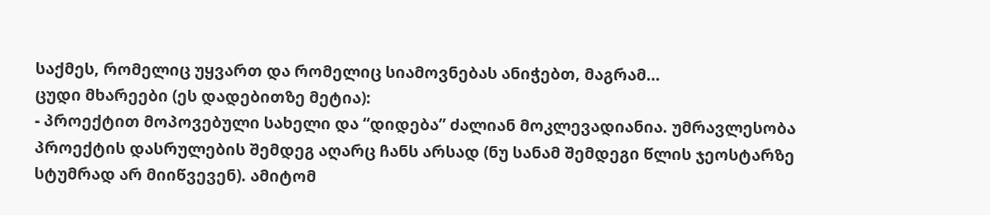საქმეს, რომელიც უყვართ და რომელიც სიამოვნებას ანიჭებთ, მაგრამ…
ცუდი მხარეები (ეს დადებითზე მეტია):
- პროექტით მოპოვებული სახელი და “დიდება” ძალიან მოკლევადიანია. უმრავლესობა პროექტის დასრულების შემდეგ აღარც ჩანს არსად (ნუ სანამ შემდეგი წლის ჯეოსტარზე სტუმრად არ მიიწვევენ). ამიტომ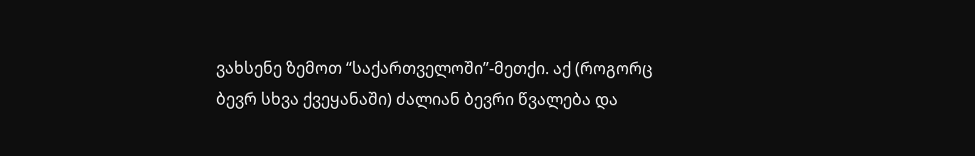ვახსენე ზემოთ “საქართველოში”-მეთქი. აქ (როგორც ბევრ სხვა ქვეყანაში) ძალიან ბევრი წვალება და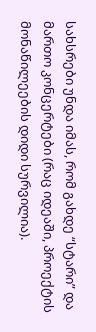სახსრები უნდა იმას, რომ გახდე “სტარი” და მართო კონცერტები (რაც იდეაში, პროექტის მონაწილეების დიდი სურვილია).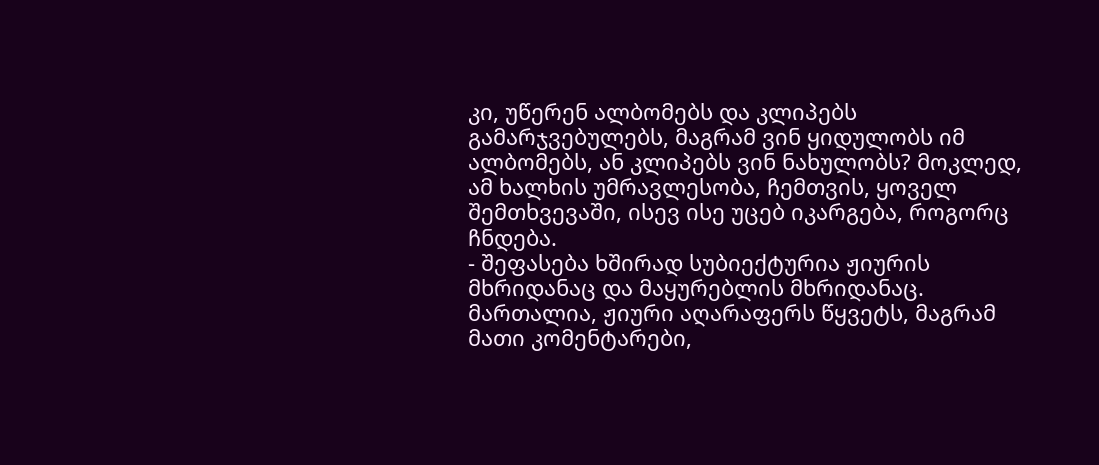კი, უწერენ ალბომებს და კლიპებს გამარჯვებულებს, მაგრამ ვინ ყიდულობს იმ ალბომებს, ან კლიპებს ვინ ნახულობს? მოკლედ, ამ ხალხის უმრავლესობა, ჩემთვის, ყოველ შემთხვევაში, ისევ ისე უცებ იკარგება, როგორც ჩნდება.
- შეფასება ხშირად სუბიექტურია ჟიურის მხრიდანაც და მაყურებლის მხრიდანაც. მართალია, ჟიური აღარაფერს წყვეტს, მაგრამ მათი კომენტარები,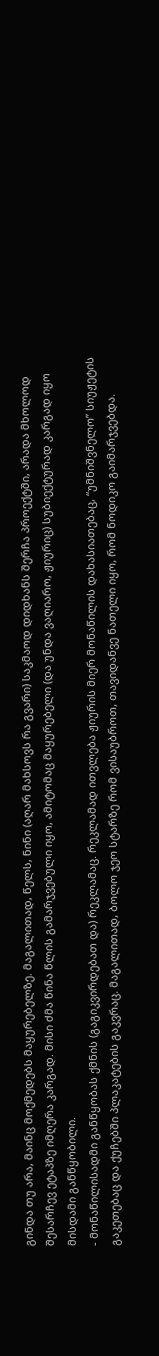გინდა თუ არა, მაინც მოქმედებს მაყურებელზე. მაგალითად, წელს, ნინი (აღარ მახსოვს რა გვარი) საკმაოდ დიდხანს შერჩა პროექტში, არადა მხოლოდ შესარჩევ ეტაპზე იმღერა კარგად. მისი ძმა წინა წლის გამარჯვებული იყო, ამიტომაც მაყურებელი (და უნდა ვაღიარო, ჟიურიც) სუბიექტურად კარგად იყო მისდამი განწყობილი.
- მონაწილისადმი განწყობას ქმნის (გაგიკვირდებათ და) რეკლამაც. რეკლამად ითვლება ჟიურის მიერ მონაწილის დახასიათებაც, “უმნიშვნელო” სიუჟეტის გაკეთებაც და ქუჩებში პლაკატების გაკვრაც. მაგალითად, ბოლო ჯეო სტარზე რომ ვისაუბროთ, თავიდანვე ნათელი იყო, რომ ნოდიკო გაიმარჯვებდა.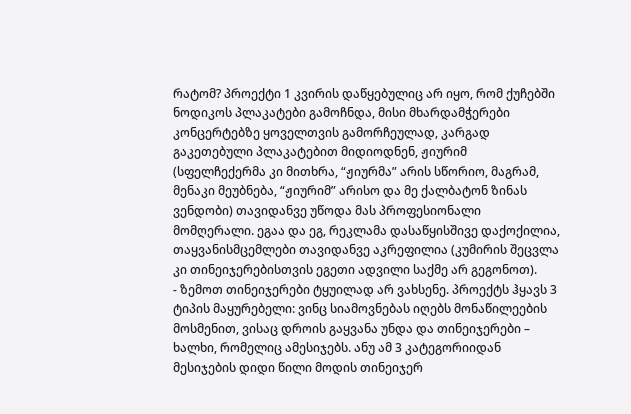რატომ? პროექტი 1 კვირის დაწყებულიც არ იყო, რომ ქუჩებში ნოდიკოს პლაკატები გამოჩნდა, მისი მხარდამჭერები კონცერტებზე ყოველთვის გამორჩეულად, კარგად გაკეთებული პლაკატებით მიდიოდნენ, ჟიურიმ (სფელჩექერმა კი მითხრა, “ჟიურმა” არის სწორიო, მაგრამ, მენაკი მეუბნება, “ჟიურიმ” არისო და მე ქალბატონ ზინას ვენდობი) თავიდანვე უწოდა მას პროფესიონალი მომღერალი. ეგაა და ეგ, რეკლამა დასაწყისშივე დაქოქილია, თაყვანისმცემლები თავიდანვე აკრეფილია (კუმირის შეცვლა კი თინეიჯერებისთვის ეგეთი ადვილი საქმე არ გეგონოთ).
- ზემოთ თინეიჯერები ტყუილად არ ვახსენე. პროექტს ჰყავს 3 ტიპის მაყურებელი: ვინც სიამოვნებას იღებს მონაწილეების მოსმენით, ვისაც დროის გაყვანა უნდა და თინეიჯერები – ხალხი, რომელიც ამესიჯებს. ანუ ამ 3 კატეგორიიდან მესიჯების დიდი წილი მოდის თინეიჯერ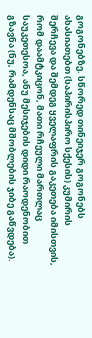გოგონებზე. სწორედ თინეიჯერ გოგონებს ახასიათებთ (საპირისპირო სქესის) კუმირის შერჩევა და შემდეგ ყველაფრის გაკეთება იმისთვის, რომ დაამტკიცონ, მათი რჩეული მართლაც საუკეთესოა, ანუ მესიჯების დიდი რაოდენობით გზავნა (ნუ, რამდენსაც მშობლების ჯიბე გაწვდება).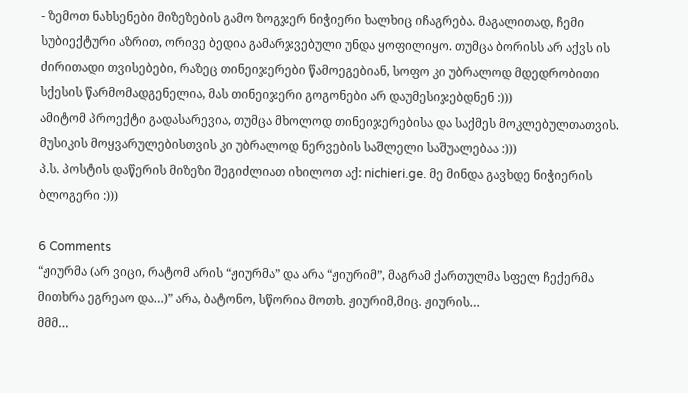- ზემოთ ნახსენები მიზეზების გამო ზოგჯერ ნიჭიერი ხალხიც იჩაგრება. მაგალითად, ჩემი სუბიექტური აზრით, ორივე ბედია გამარჯვებული უნდა ყოფილიყო. თუმცა ბორისს არ აქვს ის ძირითადი თვისებები, რაზეც თინეიჯერები წამოეგებიან, სოფო კი უბრალოდ მდედრობითი სქესის წარმომადგენელია, მას თინეიჯერი გოგონები არ დაუმესიჯებდნენ :)))
ამიტომ პროექტი გადასარევია, თუმცა მხოლოდ თინეიჯერებისა და საქმეს მოკლებულთათვის. მუსიკის მოყვარულებისთვის კი უბრალოდ ნერვების საშლელი საშუალებაა :)))
პ.ს. პოსტის დაწერის მიზეზი შეგიძლიათ იხილოთ აქ: nichieri.ge. მე მინდა გავხდე ნიჭიერის ბლოგერი :)))

6 Comments
“ჟიურმა (არ ვიცი, რატომ არის “ჟიურმა” და არა “ჟიურიმ”, მაგრამ ქართულმა სფელ ჩექერმა მითხრა ეგრეაო და…)” არა, ბატონო, სწორია მოთხ. ჟიურიმ,მიც. ჟიურის…
მმმ…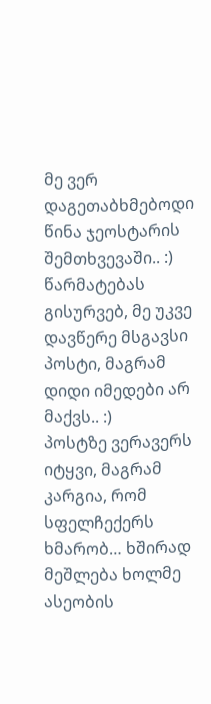მე ვერ დაგეთაბხმებოდი წინა ჯეოსტარის შემთხვევაში.. :)
წარმატებას გისურვებ, მე უკვე დავწერე მსგავსი პოსტი, მაგრამ დიდი იმედები არ მაქვს.. :)
პოსტზე ვერავერს იტყვი, მაგრამ კარგია, რომ სფელჩექერს ხმარობ… ხშირად მეშლება ხოლმე ასეობის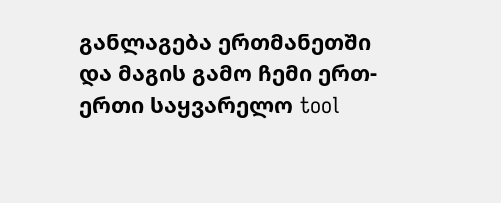განლაგება ერთმანეთში და მაგის გამო ჩემი ერთ-ერთი საყვარელო tool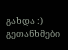გახდა :)
გეთანხმები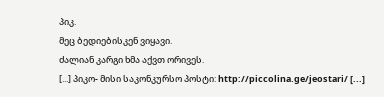პიკ.
მეც ბედიებისკენ ვიყავი.
ძალიან კარგი ხმა აქვთ ორივეს.
[...] პიკო- მისი საკონკურსო პოსტი: http://piccolina.ge/jeostari/ [...]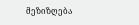მეზიზღება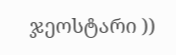ჯეოსტარი ))